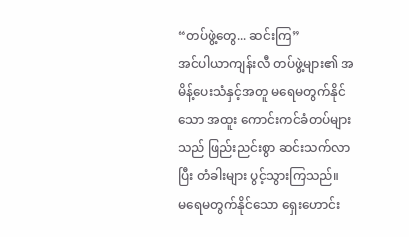“တပ်ဖွဲ့တွေ... ဆင်းကြ”
အင်ပါယာကျန်းလီ တပ်ဖွဲ့များ၏ အမိန့်ပေးသံနှင့်အတူ မရေမတွက်နိုင်သော အထူး ကောင်းကင်ခံတပ်များသည် ဖြည်းညင်းစွာ ဆင်းသက်လာပြီး တံခါးများ ပွင့်သွားကြသည်။
မရေမတွက်နိုင်သော ရှေးဟောင်း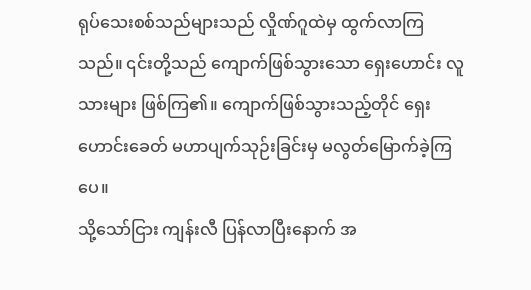ရုပ်သေးစစ်သည်များသည် လှိုဏ်ဂူထဲမှ ထွက်လာကြသည်။ ၎င်းတို့သည် ကျောက်ဖြစ်သွားသော ရှေးဟောင်း လူသားများ ဖြစ်ကြ၏။ ကျောက်ဖြစ်သွားသည့်တိုင် ရှေးဟောင်းခေတ် မဟာပျက်သုဉ်းခြင်းမှ မလွတ်မြောက်ခဲ့ကြပေ။
သို့သော်ငြား ကျန်းလီ ပြန်လာပြီးနောက် အ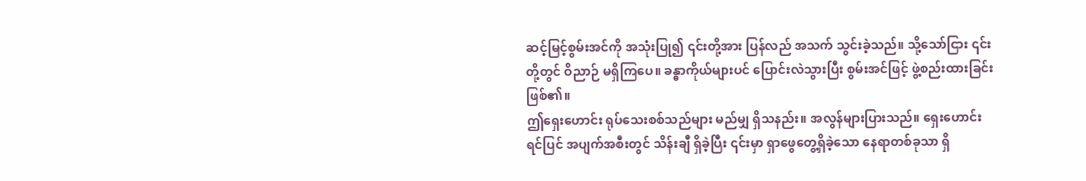ဆင့်မြင့်စွမ်းအင်ကို အသုံးပြု၍ ၎င်းတို့အား ပြန်လည် အသက် သွင်းခဲ့သည်။ သို့သော်ငြား ၎င်းတို့တွင် ဝိညာဉ် မရှိကြပေ။ ခန္ဓာကိုယ်များပင် ပြောင်းလဲသွားပြီး စွမ်းအင်ဖြင့် ဖွဲ့စည်းထားခြင်း ဖြစ်၏။
ဤရှေးဟောင်း ရုပ်သေးစစ်သည်များ မည်မျှ ရှိသနည်း။ အလွန်များပြားသည်။ ရှေးဟောင်းရင်ပြင် အပျက်အစီးတွင် သိန်းချီ ရှိခဲ့ပြီး ၎င်းမှာ ရှာဖွေတွေ့ရှိခဲ့သော နေရာတစ်ခုသာ ရှိ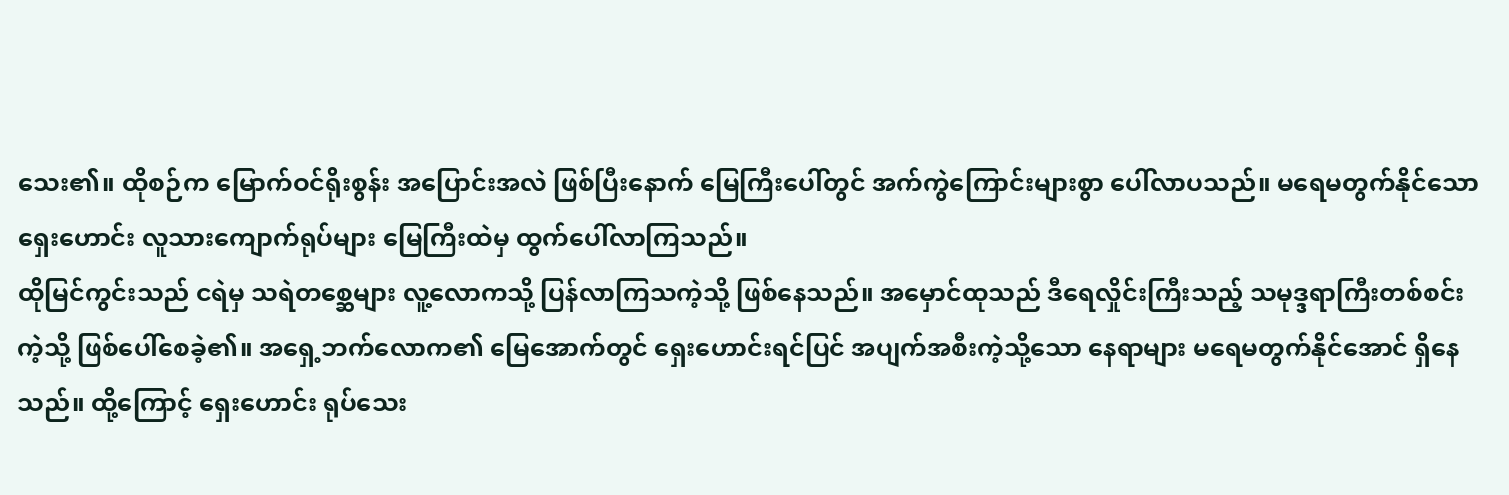သေး၏။ ထိုစဉ်က မြောက်ဝင်ရိုးစွန်း အပြောင်းအလဲ ဖြစ်ပြီးနောက် မြေကြီးပေါ်တွင် အက်ကွဲကြောင်းများစွာ ပေါ်လာပသည်။ မရေမတွက်နိုင်သော ရှေးဟောင်း လူသားကျောက်ရုပ်များ မြေကြီးထဲမှ ထွက်ပေါ်လာကြသည်။
ထိုမြင်ကွင်းသည် ငရဲမှ သရဲတစ္ဆေများ လူ့လောကသို့ ပြန်လာကြသကဲ့သို့ ဖြစ်နေသည်။ အမှောင်ထုသည် ဒီရေလှိုင်းကြီးသည့် သမုဒ္ဒရာကြီးတစ်စင်းကဲ့သို့ ဖြစ်ပေါ်စေခဲ့၏။ အရှေ့ဘက်လောက၏ မြေအောက်တွင် ရှေးဟောင်းရင်ပြင် အပျက်အစီးကဲ့သို့သော နေရာများ မရေမတွက်နိုင်အောင် ရှိနေသည်။ ထို့ကြောင့် ရှေးဟောင်း ရုပ်သေး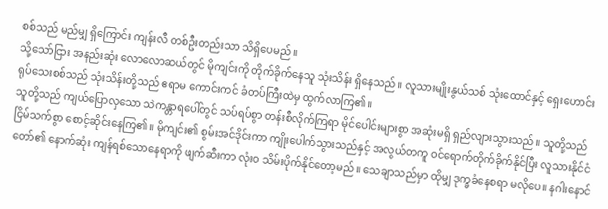စစ်သည် မည်မျှ ရှိကြောင်း ကျန်းလီ တစ်ဦးတည်းသာ သိရှိပေမည်။
သို့သော်ငြား အနည်းဆုံး လောလောဆယ်တွင် မိုကျင်းကို တိုက်ခိုက်နေသူ သုံးသိန်း ရှိနေသည်။ လူသားမျိုးနွယ်သစ် သုံးထောင်နှင့် ရှေးဟောင်း ရုပ်သေးစစ်သည် သုံးသိန်းတို့သည် ဧရာမ ကောင်းကင် ခံတပ်ကြီးထဲမှ ထွက်လာကြ၏။
သူတို့သည် ကျယ်ပြောလှသော သဲကန္တာရပေါ်တွင် သပ်ရပ်စွာ တန်းစီလိုက်ကြရာ မိုင်ပေါင်းများစွာ အဆုံးမရှိ ရှည်လျားသွားသည်။ သူတို့သည် ငြိမ်သက်စွာ စောင့်ဆိုင်းနေကြ၏။ မိုကျင်း၏ စွမ်းအင်ဒိုင်းကာ ကျိုးပေါက်သွားသည်နှင့် အလွယ်တကူ ဝင်ရောက်တိုက်ခိုက်နိုင်ပြီး လူသားနိုင်ငံတော်၏ နောက်ဆုံး ကျန်ရစ်သောနေရာကို ဖျက်ဆီးကာ လုံးဝ သိမ်းပိုက်နိုင်တော့မည်။ သေချာသည်မှာ ထိုမျှ ဒုက္ခခံနေစရာ မလိုပေ။ နဂါးနောင်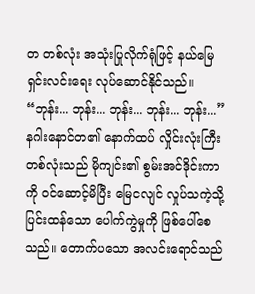တ တစ်လုံး အသုံးပြုလိုက်ရုံဖြင့် နယ်မြေရှင်းလင်းရေး လုပ်ဆောင်နိုင်သည်။
“ဘုန်း... ဘုန်း... ဘုန်း... ဘုန်း... ဘုန်း...”
နဂါးနောင်တ၏ နောက်ထပ် လှိုင်းလုံးကြီး တစ်လုံးသည် မိုကျင်း၏ စွမ်းအင်ဒိုင်းကာကို ဝင်ဆောင့်မိပြီး မြေငလျင် လှုပ်သကဲ့သို့ ပြင်းထန်သော ပေါက်ကွဲမှုကို ဖြစ်ပေါ်စေသည်။ တောက်ပသော အလင်းရောင်သည်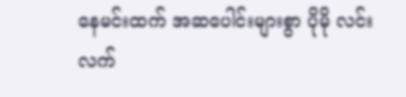နေမင်းထက် အဆပေါင်းများစွာ ပိုမို လင်းလက်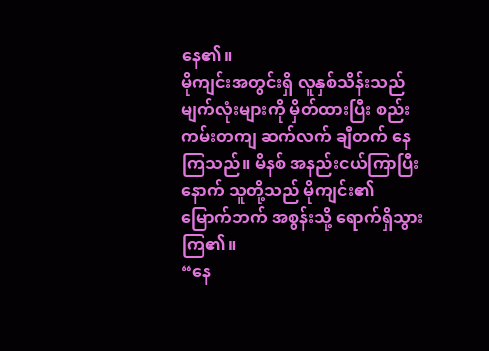နေ၏။
မိုကျင်းအတွင်းရှိ လူနှစ်သိန်းသည် မျက်လုံးများကို မှိတ်ထားပြီး စည်းကမ်းတကျ ဆက်လက် ချီတက် နေကြသည်။ မိနစ် အနည်းငယ်ကြာပြီးနောက် သူတို့သည် မိုကျင်း၏ မြောက်ဘက် အစွန်းသို့ ရောက်ရှိသွားကြ၏။
“နေ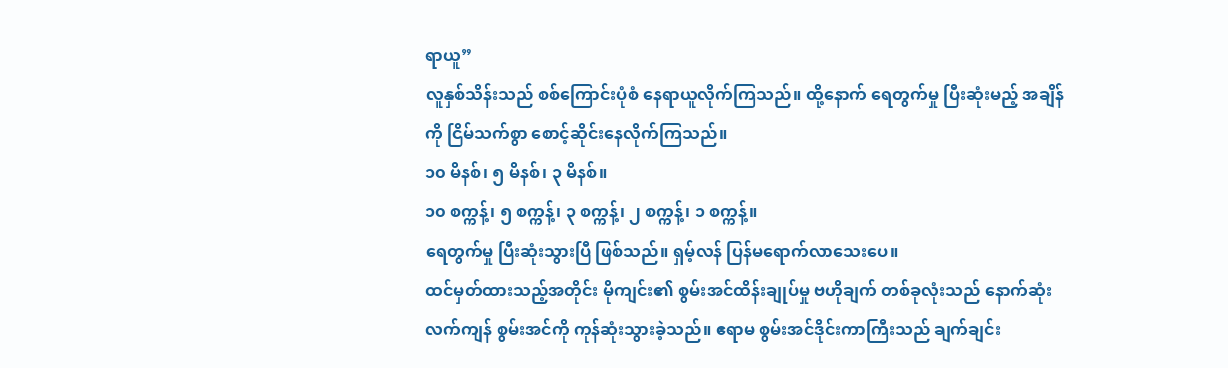ရာယူ”
လူနှစ်သိန်းသည် စစ်ကြောင်းပုံစံ နေရာယူလိုက်ကြသည်။ ထို့နောက် ရေတွက်မှု ပြီးဆုံးမည့် အချိန်ကို ငြိမ်သက်စွာ စောင့်ဆိုင်းနေလိုက်ကြသည်။
၁၀ မိနစ်၊ ၅ မိနစ်၊ ၃ မိနစ်။
၁၀ စက္ကန့်၊ ၅ စက္ကန့်၊ ၃ စက္ကန့်၊ ၂ စက္ကန့်၊ ၁ စက္ကန့်။
ရေတွက်မှု ပြီးဆုံးသွားပြီ ဖြစ်သည်။ ရှမ့်လန် ပြန်မရောက်လာသေးပေ။
ထင်မှတ်ထားသည့်အတိုင်း မိုကျင်း၏ စွမ်းအင်ထိန်းချုပ်မှု ဗဟိုချက် တစ်ခုလုံးသည် နောက်ဆုံး လက်ကျန် စွမ်းအင်ကို ကုန်ဆုံးသွားခဲ့သည်။ ဧရာမ စွမ်းအင်ဒိုင်းကာကြီးသည် ချက်ချင်း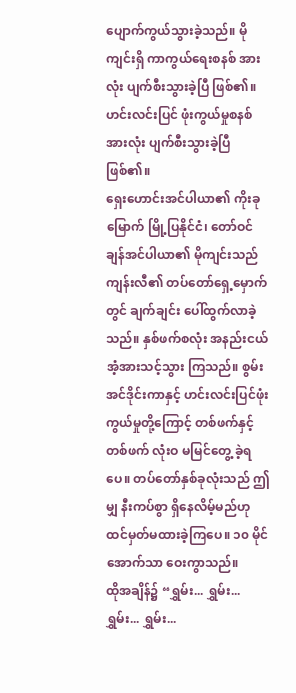ပျောက်ကွယ်သွားခဲ့သည်။ မိုကျင်းရှိ ကာကွယ်ရေးစနစ် အားလုံး ပျက်စီးသွားခဲ့ပြီ ဖြစ်၏။ ဟင်းလင်းပြင် ဖုံးကွယ်မှုစနစ် အားလုံး ပျက်စီးသွားခဲ့ပြီ ဖြစ်၏။
ရှေးဟောင်းအင်ပါယာ၏ ကိုးခုမြောက် မြို့ပြနိုင်ငံ၊ တော်ဝင်ချန်အင်ပါယာ၏ မိုကျင်းသည် ကျန်းလီ၏ တပ်တော်ရှေ့မှောက်တွင် ချက်ချင်း ပေါ်ထွက်လာခဲ့သည်။ နှစ်ဖက်စလုံး အနည်းငယ် အံ့အားသင့်သွား ကြသည်။ စွမ်းအင်ဒိုင်းကာနှင့် ဟင်းလင်းပြင်ဖုံးကွယ်မှုတို့ကြောင့် တစ်ဖက်နှင့်တစ်ဖက် လုံးဝ မမြင်တွေ့ ခဲ့ရပေ။ တပ်တော်နှစ်ခုလုံးသည် ဤမျှ နီးကပ်စွာ ရှိနေလိမ့်မည်ဟု ထင်မှတ်မထားခဲ့ကြပေ။ ၁၀ မိုင် အောက်သာ ဝေးကွာသည်။
ထိုအချိန်၌ “ရွှမ်း... ရွှမ်း... ရွှမ်း... ရွှမ်း...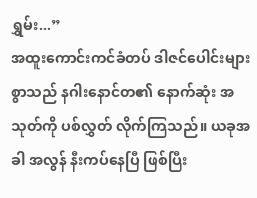ရွှမ်း...”
အထူးကောင်းကင်ခံတပ် ဒါဇင်ပေါင်းများစွာသည် နဂါးနောင်တ၏ နောက်ဆုံး အသုတ်ကို ပစ်လွှတ် လိုက်ကြသည်။ ယခုအခါ အလွန် နီးကပ်နေပြီ ဖြစ်ပြီး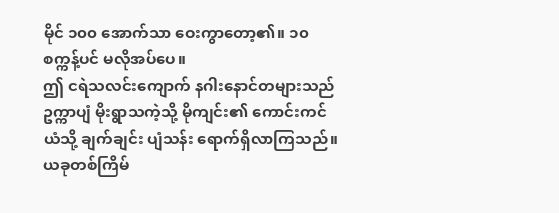မိုင် ၁၀၀ အောက်သာ ဝေးကွာတော့၏။ ၁၀ စက္ကန့်ပင် မလိုအပ်ပေ။
ဤ ငရဲသလင်းကျောက် နဂါးနောင်တများသည် ဥက္ကာပျံ မိုးရွာသကဲ့သို့ မိုကျင်း၏ ကောင်းကင်ယံသို့ ချက်ချင်း ပျံသန်း ရောက်ရှိလာကြသည်။ ယခုတစ်ကြိမ်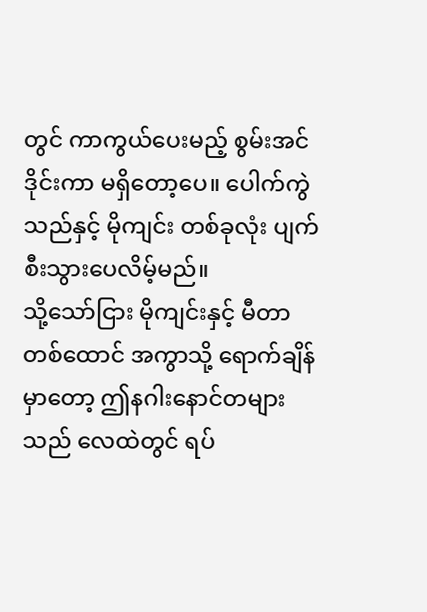တွင် ကာကွယ်ပေးမည့် စွမ်းအင်ဒိုင်းကာ မရှိတော့ပေ။ ပေါက်ကွဲသည်နှင့် မိုကျင်း တစ်ခုလုံး ပျက်စီးသွားပေလိမ့်မည်။
သို့သော်ငြား မိုကျင်းနှင့် မီတာတစ်ထောင် အကွာသို့ ရောက်ချိန်မှာတော့ ဤနဂါးနောင်တများသည် လေထဲတွင် ရပ်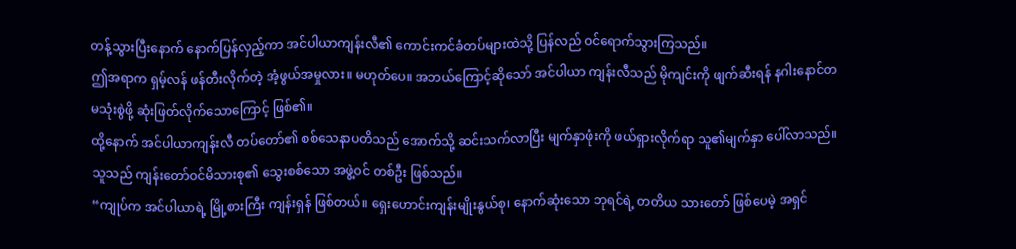တန့်သွားပြီးနောက် နောက်ပြန်လှည့်ကာ အင်ပါယာကျန်းလီ၏ ကောင်းကင်ခံတပ်များထဲသို့ ပြန်လည် ဝင်ရောက်သွားကြသည်။
ဤအရာက ရှမ့်လန် ဖန်တီးလိုက်တဲ့ အံ့ဖွယ်အမှုလား။ မဟုတ်ပေ။ အဘယ်ကြောင့်ဆိုသော် အင်ပါယာ ကျန်းလီသည် မိုကျင်းကို ဖျက်ဆီးရန် နဂါးနောင်တ မသုံးစွဲဖို့ ဆုံးဖြတ်လိုက်သောကြောင့် ဖြစ်၏။
ထို့နောက် အင်ပါယာကျန်းလီ တပ်တော်၏ စစ်သေနာပတိသည် အောက်သို့ ဆင်းသက်လာပြီး မျက်နှာဖုံးကို ဖယ်ရှားလိုက်ရာ သူ၏မျက်နှာ ပေါ်လာသည်။ သူသည် ကျန်းတော်ဝင်မိသားစု၏ သွေးစစ်သော အဖွဲ့ဝင် တစ်ဦး ဖြစ်သည်။
“ကျုပ်က အင်ပါယာရဲ့ မြို့စားကြီး ကျန်းရှန် ဖြစ်တယ်။ ရှေးဟောင်းကျန်းမျိုးနွယ်စု၊ နောက်ဆုံးသော ဘုရင်ရဲ့ တတိယ သားတော် ဖြစ်ပေမဲ့ အရှင်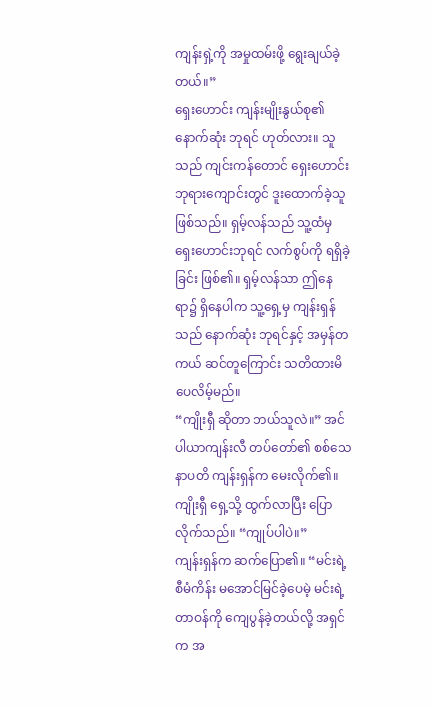ကျန်းရှဲ့ကို အမှုထမ်းဖို့ ရွေးချယ်ခဲ့တယ်။”
ရှေးဟောင်း ကျန်းမျိုးနွယ်စု၏ နောက်ဆုံး ဘုရင် ဟုတ်လား။ သူသည် ကျင်းကန်တောင် ရှေးဟောင်း ဘုရားကျောင်းတွင် ဒူးထောက်ခဲ့သူ ဖြစ်သည်။ ရှမ့်လန်သည် သူ့ထံမှ ရှေးဟောင်းဘုရင် လက်စွပ်ကို ရရှိခဲ့ခြင်း ဖြစ်၏။ ရှမ့်လန်သာ ဤနေရာ၌ ရှိနေပါက သူ့ရှေ့မှ ကျန်းရှန်သည် နောက်ဆုံး ဘုရင်နှင့် အမှန်တကယ် ဆင်တူကြောင်း သတိထားမိပေလိမ့်မည်။
“ကျိုးရှီ ဆိုတာ ဘယ်သူလဲ။” အင်ပါယာကျန်းလီ တပ်တော်၏ စစ်သေနာပတိ ကျန်းရှန်က မေးလိုက်၏။
ကျိုးရှီ ရှေ့သို့ ထွက်လာပြီး ပြောလိုက်သည်။ “ကျုပ်ပါပဲ။”
ကျန်းရှန်က ဆက်ပြော၏။ “မင်းရဲ့ စီမံကိန်း မအောင်မြင်ခဲ့ပေမဲ့ မင်းရဲ့ တာဝန်ကို ကျေပွန်ခဲ့တယ်လို့ အရှင်က အ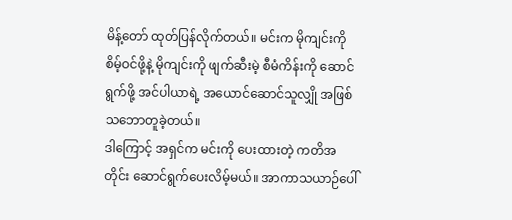မိန့်တော် ထုတ်ပြန်လိုက်တယ်။ မင်းက မိုကျင်းကို စိမ့်ဝင်ဖို့နဲ့ မိုကျင်းကို ဖျက်ဆီးမဲ့ စီမံကိန်းကို ဆောင်ရွက်ဖို့ အင်ပါယာရဲ့ အယောင်ဆောင်သူလျှို အဖြစ် သဘောတူခဲ့တယ်။
ဒါကြောင့် အရှင်က မင်းကို ပေးထားတဲ့ ကတိအတိုင်း ဆောင်ရွက်ပေးလိမ့်မယ်။ အာကာသယာဉ်ပေါ်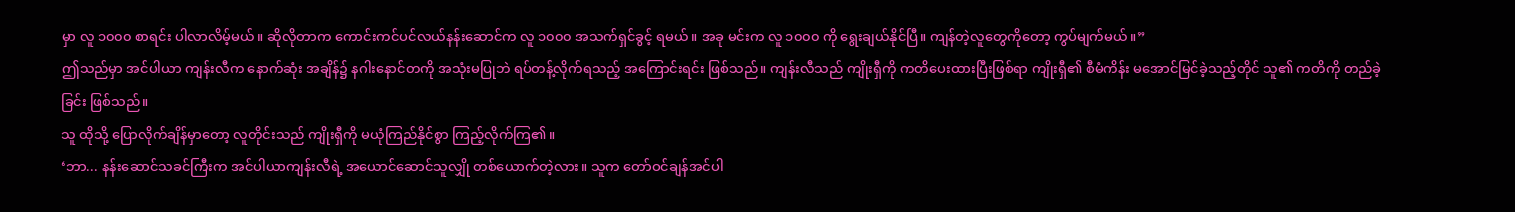မှာ လူ ၁၀၀၀ စာရင်း ပါလာလိမ့်မယ်။ ဆိုလိုတာက ကောင်းကင်ပင်လယ်နန်းဆောင်က လူ ၁၀၀၀ အသက်ရှင်ခွင့် ရမယ်။ အခု မင်းက လူ ၁၀၀၀ ကို ရွေးချယ်နိုင်ပြီ။ ကျန်တဲ့လူတွေကိုတော့ ကွပ်မျက်မယ်။”
ဤသည်မှာ အင်ပါယာ ကျန်းလီက နောက်ဆုံး အချိန်၌ နဂါးနောင်တကို အသုံးမပြုဘဲ ရပ်တန့်လိုက်ရသည့် အကြောင်းရင်း ဖြစ်သည်။ ကျန်းလီသည် ကျိုးရှီကို ကတိပေးထားပြီးဖြစ်ရာ ကျိုးရှီ၏ စီမံကိန်း မအောင်မြင်ခဲ့သည့်တိုင် သူ၏ ကတိကို တည်ခဲ့ခြင်း ဖြစ်သည်။
သူ ထိုသို့ ပြောလိုက်ချိန်မှာတော့ လူတိုင်းသည် ကျိုးရှီကို မယုံကြည်နိုင်စွာ ကြည့်လိုက်ကြ၏။
‘ဘာ... နန်းဆောင်သခင်ကြီးက အင်ပါယာကျန်းလီရဲ့ အယောင်ဆောင်သူလျှို တစ်ယောက်တဲ့လား။ သူက တော်ဝင်ချန်အင်ပါ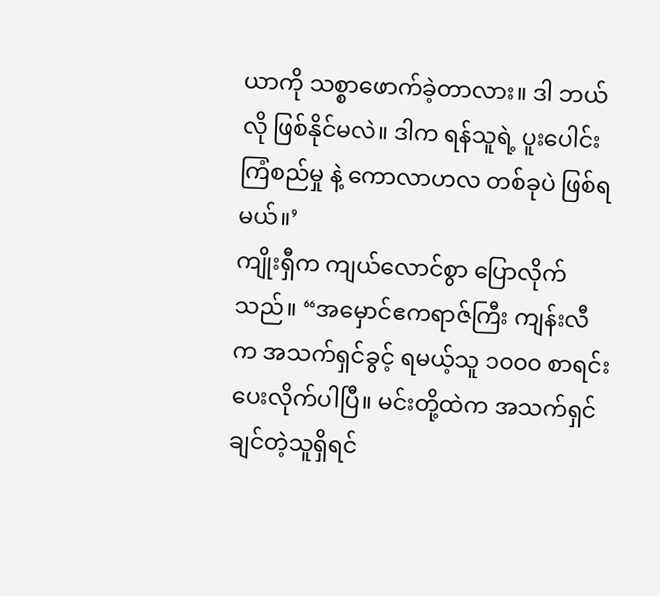ယာကို သစ္စာဖောက်ခဲ့တာလား။ ဒါ ဘယ်လို ဖြစ်နိုင်မလဲ။ ဒါက ရန်သူရဲ့ ပူးပေါင်းကြံစည်မှု နဲ့ ကောလာဟလ တစ်ခုပဲ ဖြစ်ရမယ်။’
ကျိုးရှီက ကျယ်လောင်စွာ ပြောလိုက်သည်။ “အမှောင်ဧကရာဇ်ကြီး ကျန်းလီက အသက်ရှင်ခွင့် ရမယ့်သူ ၁၀၀၀ စာရင်း ပေးလိုက်ပါပြီ။ မင်းတို့ထဲက အသက်ရှင်ချင်တဲ့သူရှိရင်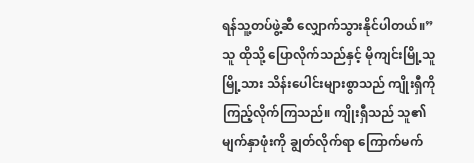ရန်သူ့တပ်ဖွဲ့ဆီ လျှောက်သွားနိုင်ပါတယ်။”
သူ ထိုသို့ ပြောလိုက်သည်နှင့် မိုကျင်းမြို့သူမြို့သား သိန်းပေါင်းများစွာသည် ကျိုးရှီကို ကြည့်လိုက်ကြသည်။ ကျိုးရှီသည် သူ၏ မျက်နှာဖုံးကို ချွတ်လိုက်ရာ ကြောက်မက်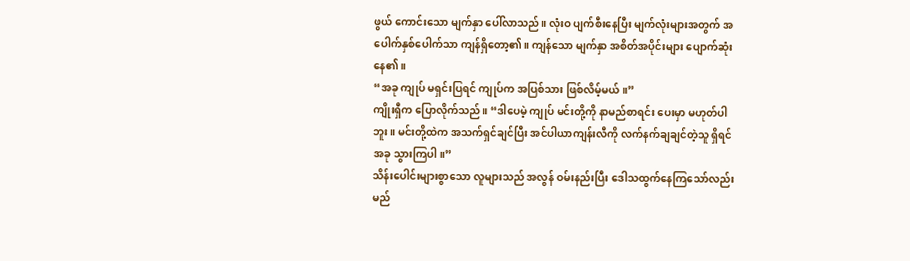ဖွယ် ကောင်းသော မျက်နှာ ပေါ်လာသည်။ လုံးဝ ပျက်စီးနေပြီး မျက်လုံးများအတွက် အပေါက်နှစ်ပေါက်သာ ကျန်ရှိတော့၏။ ကျန်သော မျက်နှာ အစိတ်အပိုင်းများ ပျောက်ဆုံးနေ၏။
“အခု ကျုပ် မရှင်းပြရင် ကျုပ်က အပြစ်သား ဖြစ်လိမ့်မယ်။”
ကျိုးရှီက ပြောလိုက်သည်။ “ဒါပေမဲ့ ကျုပ် မင်းတို့ကို နာမည်စာရင်း ပေးမှာ မဟုတ်ပါဘူး။ မင်းတို့ထဲက အသက်ရှင်ချင်ပြီး အင်ပါယာကျန်းလီကို လက်နက်ချချင်တဲ့သူ ရှိရင် အခု သွားကြပါ။”
သိန်းပေါင်းများစွာသော လူများသည် အလွန် ဝမ်းနည်းပြီး ဒေါသထွက်နေကြသော်လည်း မည်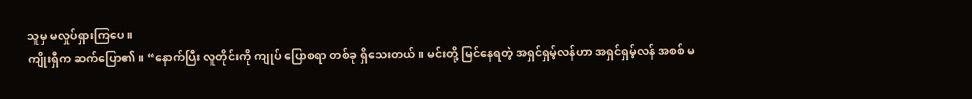သူမှ မလှုပ်ရှားကြပေ။
ကျိုးရှီက ဆက်ပြော၏။ “နောက်ပြီး လူတိုင်းကို ကျုပ် ပြောစရာ တစ်ခု ရှိသေးတယ်။ မင်းတို့ မြင်နေရတဲ့ အရှင်ရှမ့်လန်ဟာ အရှင်ရှမ့်လန် အစစ် မ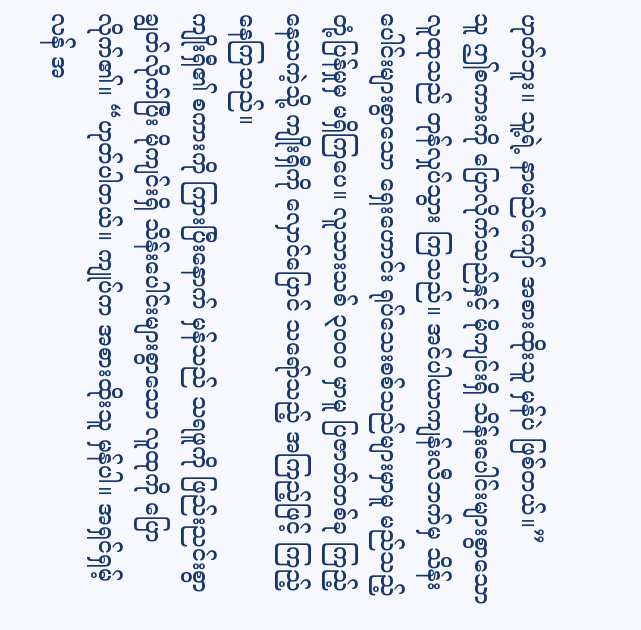ဟုတ်ဘူး။ သူ့ရဲ့ နာမည်ကျော် အစားထိုးသူ မှန်ပဲ ဖြစ်တယ်။”
သူ ဤစကားကို ပြောလိုက်သည်နှင့် မိုကျင်းရှိ သိန်းပေါင်းများစွာသော လူထုသည် တုန်လှုပ်သွား ကြသည်။ အင်ပါယာကျန်းလီဘက်မှ သိန်းပေါင်းများစွာသော ရှေးဟောင်း ရုပ်သေးစစ်သည်များမှာမူ မည်သည့် တုံ့ပြန်မှုမှ မရှိကြပေ။ လူသားသစ် ၃၀၀၀ မှာမူ ပြဇာတ်တစ်ခု ကြည့်နေသကဲ့သို့ ကျိုးရှီကို လှောင်ပြောင် သရော်သည့် အကြည့်ဖြင့် ကြည့်နေကြသည်။
ကျိုးရှီ၏ စကားကို ကြားပြီးနောက် မှန်သည် သရဖူကို ဖြည်းညင်းစွာ ချွတ်လိုက်ပြီး မိုကျင်းရှိ သိန်းပေါင်းများစွာသော လူထုကို ပြောလိုက်၏။ “ဟုတ်ပါတယ်။ ကျုပ်က အစားထိုးသူ မှန်ပါ။ အရှင်ရှမ့်လန် အ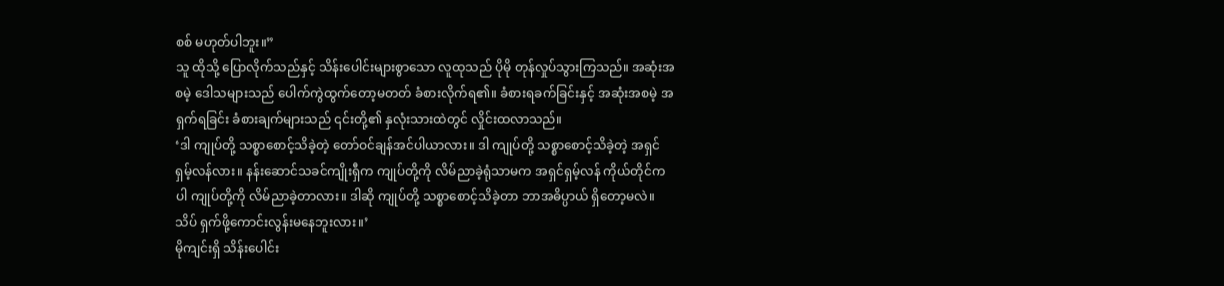စစ် မဟုတ်ပါဘူး။”
သူ ထိုသို့ ပြောလိုက်သည်နှင့် သိန်းပေါင်းများစွာသော လူထုသည် ပိုမို တုန်လှုပ်သွားကြသည်။ အဆုံးအစမဲ့ ဒေါသများသည် ပေါက်ကွဲထွက်တော့မတတ် ခံစားလိုက်ရ၏။ ခံစားရခက်ခြင်းနှင့် အဆုံးအစမဲ့ အရှက်ရခြင်း ခံစားချက်များသည် ၎င်းတို့၏ နှလုံးသားထဲတွင် လှိုင်းထလာသည်။
‘ဒါ ကျုပ်တို့ သစ္စာစောင့်သိခဲ့တဲ့ တော်ဝင်ချန်အင်ပါယာလား။ ဒါ ကျုပ်တို့ သစ္စာစောင့်သိခဲ့တဲ့ အရှင်ရှမ့်လန်လား။ နန်းဆောင်သခင်ကျိုးရှီက ကျုပ်တို့ကို လိမ်ညာခဲ့ရုံသာမက အရှင်ရှမ့်လန် ကိုယ်တိုင်ကပါ ကျုပ်တို့ကို လိမ်ညာခဲ့တာလား။ ဒါဆို ကျုပ်တို့ သစ္စာစောင့်သိခဲ့တာ ဘာအဓိပ္ပာယ် ရှိတော့မလဲ။ သိပ် ရှက်ဖို့ကောင်းလွန်းမနေဘူးလား။’
မိုကျင်းရှိ သိန်းပေါင်း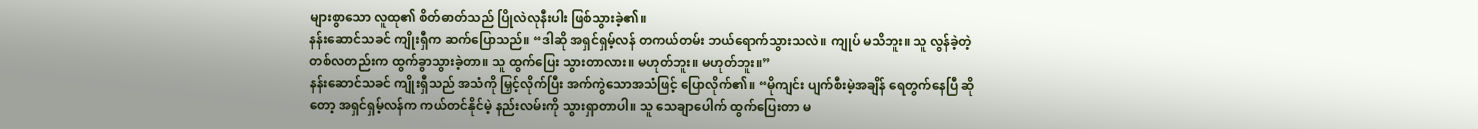များစွာသော လူထု၏ စိတ်ဓာတ်သည် ပြိုလဲလုနီးပါး ဖြစ်သွားခဲ့၏။
နန်းဆောင်သခင် ကျိုးရှီက ဆက်ပြောသည်။ “ဒါဆို အရှင်ရှမ့်လန် တကယ်တမ်း ဘယ်ရောက်သွားသလဲ။ ကျုပ် မသိဘူး။ သူ လွန်ခဲ့တဲ့ တစ်လတည်းက ထွက်ခွာသွားခဲ့တာ။ သူ ထွက်ပြေး သွားတာလား။ မဟုတ်ဘူး။ မဟုတ်ဘူး။”
နန်းဆောင်သခင် ကျိုးရှီသည် အသံကို မြှင့်လိုက်ပြီး အက်ကွဲသောအသံဖြင့် ပြောလိုက်၏။ “မိုကျင်း ပျက်စီးမဲ့အချိန် ရေတွက်နေပြီ ဆိုတော့ အရှင်ရှမ့်လန်က ကယ်တင်နိုင်မဲ့ နည်းလမ်းကို သွားရှာတာပါ။ သူ သေချာပေါက် ထွက်ပြေးတာ မ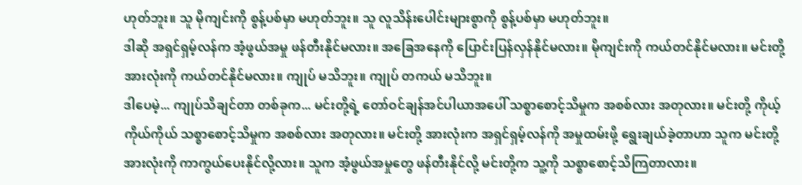ဟုတ်ဘူး။ သူ မိုကျင်းကို စွန့်ပစ်မှာ မဟုတ်ဘူး။ သူ လူသိန်းပေါင်းများစွာကို စွန့်ပစ်မှာ မဟုတ်ဘူး။
ဒါဆို အရှင်ရှမ့်လန်က အံ့ဖွယ်အမှု ဖန်တီးနိုင်မလား။ အခြေအနေကို ပြောင်းပြန်လှန်နိုင်မလား။ မိုကျင်းကို ကယ်တင်နိုင်မလား။ မင်းတို့ အားလုံးကို ကယ်တင်နိုင်မလား။ ကျုပ် မသိဘူး။ ကျုပ် တကယ် မသိဘူး။
ဒါပေမဲ့... ကျုပ်သိချင်တာ တစ်ခုက... မင်းတို့ရဲ့ တော်ဝင်ချန်အင်ပါယာအပေါ် သစ္စာစောင့်သိမှုက အစစ်လား အတုလား။ မင်းတို့ ကိုယ့်ကိုယ်ကိုယ် သစ္စာစောင့်သိမှုက အစစ်လား အတုလား။ မင်းတို့ အားလုံးက အရှင်ရှမ့်လန်ကို အမှုထမ်းဖို့ ရွေးချယ်ခဲ့တာဟာ သူက မင်းတို့ အားလုံးကို ကာကွယ်ပေးနိုင်လို့လား။ သူက အံ့ဖွယ်အမှုတွေ ဖန်တီးနိုင်လို့ မင်းတို့က သူ့ကို သစ္စာစောင့်သိကြတာလား။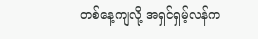တစ်နေ့ကျလို့ အရှင်ရှမ့်လန်က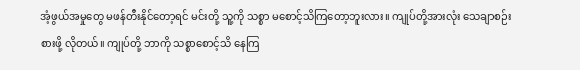အံ့ဖွယ်အမှုတွေ မဖန်တီးနိုင်တော့ရင် မင်းတို့ သူ့ကို သစ္စာ မစောင့်သိကြတော့ဘူးလား။ ကျုပ်တို့အားလုံး သေချာစဉ်းစားဖို့ လိုတယ်။ ကျုပ်တို့ ဘာကို သစ္စာစောင့်သိ နေကြ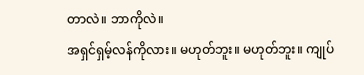တာလဲ။ ဘာကိုလဲ။
အရှင်ရှမ့်လန်ကိုလား။ မဟုတ်ဘူး။ မဟုတ်ဘူး။ ကျုပ်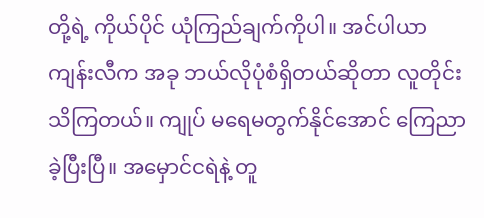တို့ရဲ့ ကိုယ်ပိုင် ယုံကြည်ချက်ကိုပါ။ အင်ပါယာ ကျန်းလီက အခု ဘယ်လိုပုံစံရှိတယ်ဆိုတာ လူတိုင်း သိကြတယ်။ ကျုပ် မရေမတွက်နိုင်အောင် ကြေညာ ခဲ့ပြီးပြီ။ အမှောင်ငရဲနဲ့ တူ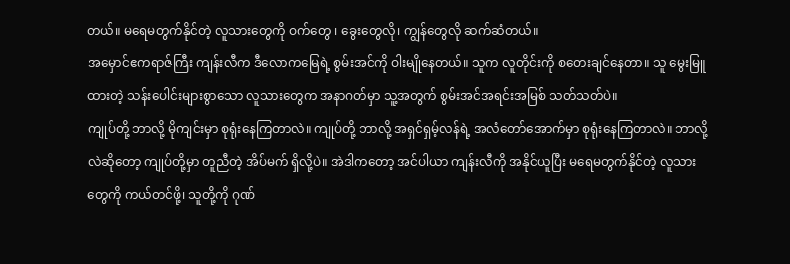တယ်။ မရေမတွက်နိုင်တဲ့ လူသားတွေကို ဝက်တွေ ၊ ခွေးတွေလို၊ ကျွန်တွေလို ဆက်ဆံတယ်။
အမှောင်ဧကရာဇ်ကြီး ကျန်းလီက ဒီလောကမြေရဲ့ စွမ်းအင်ကို ဝါးမျိုနေတယ်။ သူက လူတိုင်းကို စတေးချင်နေတာ။ သူ မွေးမြူထားတဲ့ သန်းပေါင်းများစွာသော လူသားတွေက အနာဂတ်မှာ သူ့အတွက် စွမ်းအင်အရင်းအမြစ် သတ်သတ်ပဲ။
ကျုပ်တို့ ဘာလို့ မိုကျင်းမှာ စုရုံးနေကြတာလဲ။ ကျုပ်တို့ ဘာလို့ အရှင်ရှမ့်လန်ရဲ့ အလံတော်အောက်မှာ စုရုံးနေကြတာလဲ။ ဘာလို့လဲဆိုတော့ ကျုပ်တို့မှာ တူညီတဲ့ အိပ်မက် ရှိလို့ပဲ။ အဲဒါကတော့ အင်ပါယာ ကျန်းလီကို အနိုင်ယူပြီး မရေမတွက်နိုင်တဲ့ လူသားတွေကို ကယ်တင်ဖို့၊ သူတို့ကို ဂုဏ်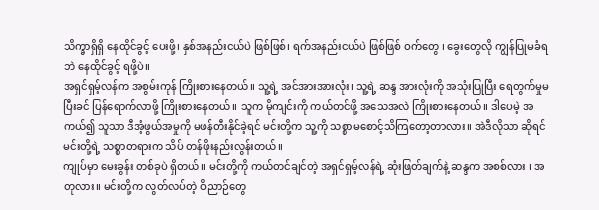သိက္ခာရှိရှိ နေထိုင်ခွင့် ပေးဖို့၊ နှစ်အနည်းငယ်ပဲ ဖြစ်ဖြစ်၊ ရက်အနည်းငယ်ပဲ ဖြစ်ဖြစ် ဝက်တွေ ၊ ခွေးတွေလို ကျွန်ပြုမခံရဘဲ နေထိုင်ခွင့် ရဖို့ပဲ။
အရှင်ရှမ့်လန်က အစွမ်းကုန် ကြိုးစားနေတယ်။ သူ့ရဲ့ အင်အားအားလုံး၊ သူ့ရဲ့ ဆန္ဒ အားလုံးကို အသုံးပြုပြီး ရေတွက်မှုမပြီးခင် ပြန်ရောက်လာဖို့ ကြိုးစားနေတယ်။ သူက မိုကျင်းကို ကယ်တင်ဖို့ အသေအလဲ ကြိုးစားနေတယ်။ ဒါပေမဲ့ အကယ်၍ သူသာ ဒီအံ့ဖွယ်အမှုကို မဖန်တီးနိုင်ခဲ့ရင် မင်းတို့က သူ့ကို သစ္စာမစောင့်သိကြတော့တာလား။ အဲဒီလိုသာ ဆိုရင် မင်းတို့ရဲ့ သစ္စာတရားက သိပ် တန်ဖိုးနည်းလွန်းတယ်။
ကျုပ်မှာ မေးခွန်း တစ်ခုပဲ ရှိတယ်။ မင်းတို့ကို ကယ်တင်ချင်တဲ့ အရှင်ရှမ့်လန်ရဲ့ ဆုံးဖြတ်ချက်နဲ့ ဆန္ဒက အစစ်လား ၊ အတုလား။ မင်းတို့က လွတ်လပ်တဲ့ ဝိညာဉ်တွေ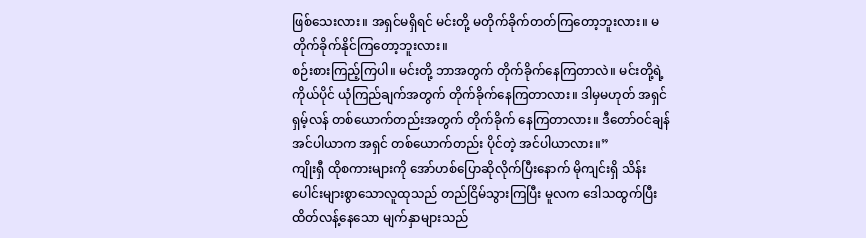ဖြစ်သေးလား။ အရှင်မရှိရင် မင်းတို့ မတိုက်ခိုက်တတ်ကြတော့ဘူးလား။ မတိုက်ခိုက်နိုင်ကြတော့ဘူးလား။
စဉ်းစားကြည့်ကြပါ။ မင်းတို့ ဘာအတွက် တိုက်ခိုက်နေကြတာလဲ။ မင်းတို့ရဲ့ ကိုယ်ပိုင် ယုံကြည်ချက်အတွက် တိုက်ခိုက်နေကြတာလား။ ဒါမှမဟုတ် အရှင်ရှမ့်လန် တစ်ယောက်တည်းအတွက် တိုက်ခိုက် နေကြတာလား။ ဒီတော်ဝင်ချန်အင်ပါယာက အရှင် တစ်ယောက်တည်း ပိုင်တဲ့ အင်ပါယာလား။”
ကျိုးရှီ ထိုစကားများကို အော်ဟစ်ပြောဆိုလိုက်ပြီးနောက် မိုကျင်းရှိ သိန်းပေါင်းများစွာသောလူထုသည် တည်ငြိမ်သွားကြပြီး မူလက ဒေါသထွက်ပြီး ထိတ်လန့်နေသော မျက်နှာများသည်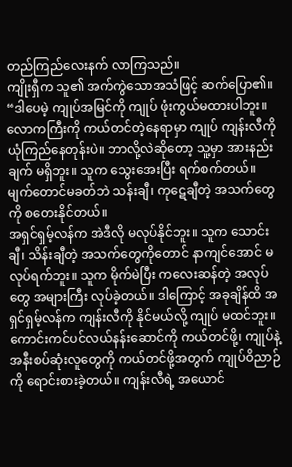တည်ကြည်လေးနက် လာကြသည်။
ကျိုးရှီက သူ၏ အက်ကွဲသောအသံဖြင့် ဆက်ပြော၏။ “ဒါပေမဲ့ ကျုပ်အမြင်ကို ကျုပ် ဖုံးကွယ်မထားပါဘူး။ လောကကြီးကို ကယ်တင်တဲ့နေရာမှာ ကျုပ် ကျန်းလီကို ယုံကြည်နေတုန်းပဲ။ ဘာလို့လဲဆိုတော့ သူ့မှာ အားနည်းချက် မရှိဘူး။ သူက သွေးအေးပြီး ရက်စက်တယ်။ မျက်တောင်မခတ်ဘဲ သန်းချီ၊ ကုဋေချီတဲ့ အသက်တွေကို စတေးနိုင်တယ်။
အရှင်ရှမ့်လန်က အဲဒီလို မလုပ်နိုင်ဘူး။ သူက သောင်းချီ၊ သိန်းချီတဲ့ အသက်တွေကိုတောင် နာကျင်အောင် မလုပ်ရက်ဘူး။ သူက မိုက်မဲပြီး ကလေးဆန်တဲ့ အလုပ်တွေ အများကြီး လုပ်ခဲ့တယ်။ ဒါကြောင့် အခုချိန်ထိ အရှင်ရှမ့်လန်က ကျန်းလီကို နိုင်မယ်လို့ ကျုပ် မထင်ဘူး။
ကောင်းကင်ပင်လယ်နန်းဆောင်ကို ကယ်တင်ဖို့၊ ကျုပ်နဲ့ အနီးစပ်ဆုံးလူတွေကို ကယ်တင်ဖို့အတွက် ကျုပ်ဝိညာဉ်ကို ရောင်းစားခဲ့တယ်။ ကျန်းလီရဲ့ အယောင်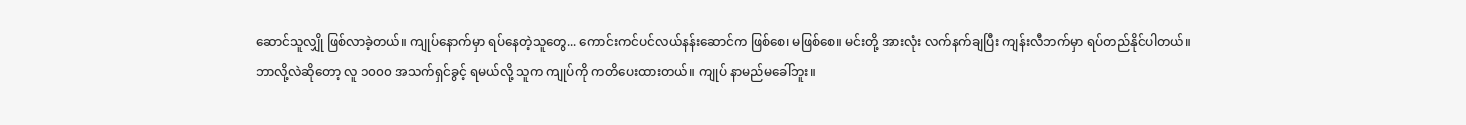ဆောင်သူလျှို ဖြစ်လာခဲ့တယ်။ ကျုပ်နောက်မှာ ရပ်နေတဲ့သူတွေ... ကောင်းကင်ပင်လယ်နန်းဆောင်က ဖြစ်စေ၊ မဖြစ်စေ။ မင်းတို့ အားလုံး လက်နက်ချပြီး ကျန်းလီဘက်မှာ ရပ်တည်နိုင်ပါတယ်။
ဘာလို့လဲဆိုတော့ လူ ၁၀၀၀ အသက်ရှင်ခွင့် ရမယ်လို့ သူက ကျုပ်ကို ကတိပေးထားတယ်။ ကျုပ် နာမည်မခေါ်ဘူး။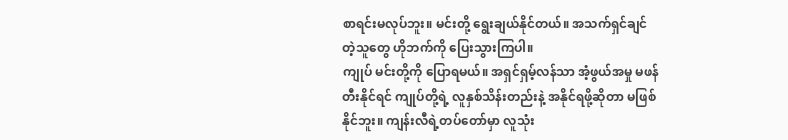စာရင်းမလုပ်ဘူး။ မင်းတို့ ရွေးချယ်နိုင်တယ်။ အသက်ရှင်ချင်တဲ့သူတွေ ဟိုဘက်ကို ပြေးသွားကြပါ။
ကျုပ် မင်းတို့ကို ပြောရမယ်။ အရှင်ရှမ့်လန်သာ အံ့ဖွယ်အမှု မဖန်တီးနိုင်ရင် ကျုပ်တို့ရဲ့ လူနှစ်သိန်းတည်းနဲ့ အနိုင်ရဖို့ဆိုတာ မဖြစ်နိုင်ဘူး။ ကျန်းလီရဲ့တပ်တော်မှာ လူသုံး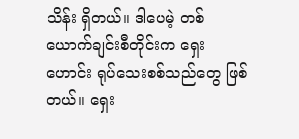သိန်း ရှိတယ်။ ဒါပေမဲ့ တစ်ယောက်ချင်းစီတိုင်းက ရှေးဟောင်း ရုပ်သေးစစ်သည်တွေ ဖြစ်တယ်။ ရှေး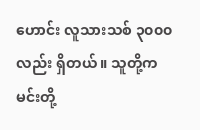ဟောင်း လူသားသစ် ၃၀၀၀ လည်း ရှိတယ်။ သူတို့က မင်းတို့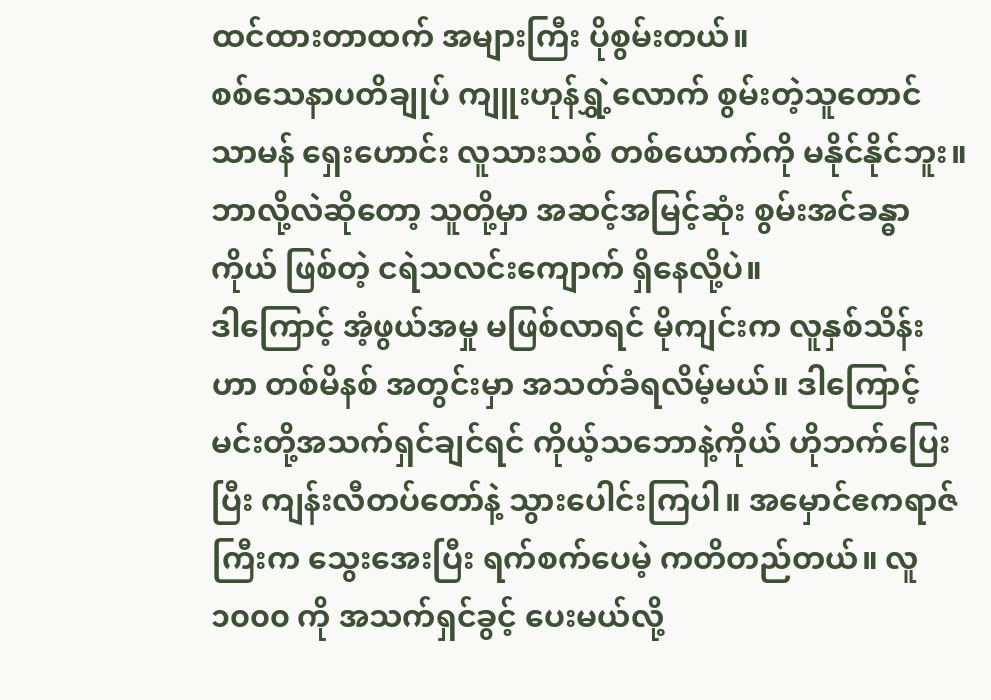ထင်ထားတာထက် အများကြီး ပိုစွမ်းတယ်။
စစ်သေနာပတိချုပ် ကျူးဟုန်ရွှဲ့လောက် စွမ်းတဲ့သူတောင် သာမန် ရှေးဟောင်း လူသားသစ် တစ်ယောက်ကို မနိုင်နိုင်ဘူး။ ဘာလို့လဲဆိုတော့ သူတို့မှာ အဆင့်အမြင့်ဆုံး စွမ်းအင်ခန္ဓာကိုယ် ဖြစ်တဲ့ ငရဲသလင်းကျောက် ရှိနေလို့ပဲ။
ဒါကြောင့် အံ့ဖွယ်အမှု မဖြစ်လာရင် မိုကျင်းက လူနှစ်သိန်းဟာ တစ်မိနစ် အတွင်းမှာ အသတ်ခံရလိမ့်မယ်။ ဒါကြောင့် မင်းတို့အသက်ရှင်ချင်ရင် ကိုယ့်သဘောနဲ့ကိုယ် ဟိုဘက်ပြေးပြီး ကျန်းလီတပ်တော်နဲ့ သွားပေါင်းကြပါ။ အမှောင်ဧကရာဇ်ကြီးက သွေးအေးပြီး ရက်စက်ပေမဲ့ ကတိတည်တယ်။ လူ ၁၀၀၀ ကို အသက်ရှင်ခွင့် ပေးမယ်လို့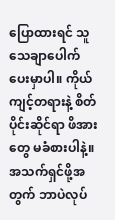ပြောထားရင် သူ သေချာပေါက် ပေးမှာပါ။ ကိုယ်ကျင့်တရားနဲ့ စိတ်ပိုင်းဆိုင်ရာ ဖိအားတွေ မခံစားပါနဲ့။ အသက်ရှင်ဖို့အတွက် ဘာပဲလုပ်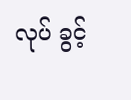လုပ် ခွင့်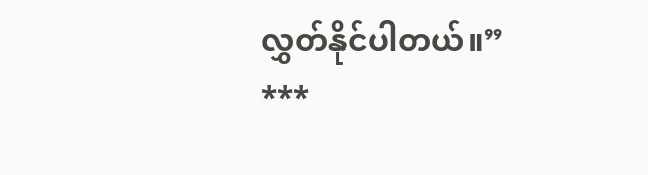လွှတ်နိုင်ပါတယ်။”
***